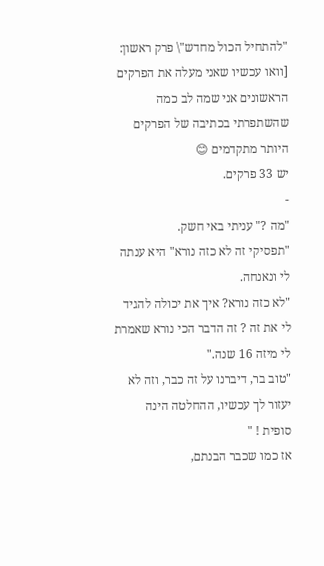"להתחיל הכול מחדש"\ פרק ראשון:
[וואו עכשיו שאני מעלה את הפרקים הראשונים אני שמה לב כמה שהשתפרתי בכתיבה של הפרקים היותר מתקדמים 😊
יש 33 פרקים.
-
"מה ?" עניתי באי חשק.
"תפסיקי זה לא כזה נורא" היא ענתה לי ונאנחה.
"לא כזה נורא? איך את יכולה להגיד לי את זה ? זה הדבר הכי נורא שאמרת לי מיזה 16 שנה."
"טוב בר, דיברנו על זה כבר, וזה לא יעזור לך עכשיו, ההחלטה הינה סופית ! "
אז כמו שכבר הבנתם,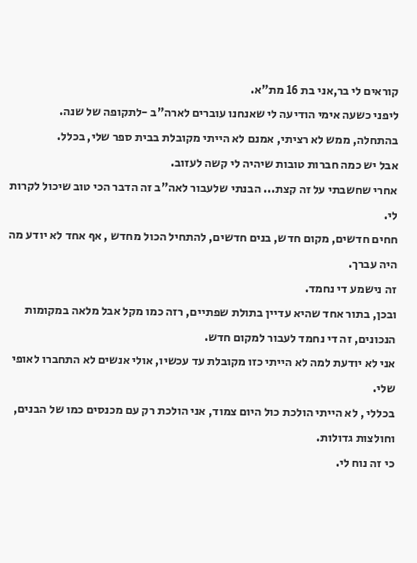קוראים לי בר,אני בת 16 מת"א.
ליפני כשעה אימי הודיעה לי שאנחנו עוברים לארה"ב -לתקופה של שנה.
בהתחלה, ממש לא רציתי, אמנם לא הייתי מקובלת בבית ספר שלי, בכלל.
אבל יש כמה חברות טובות שיהיה לי קשה לעזוב.
אחרי שחשבתי על זה קצת... הבנתי שלעבור לאה"ב זה הדבר הכי טוב שיכול לקרות לי.
חחים חדשים, מקום חדש, בנים חדשים, להתחיל הכול מחדש , אף אחד לא יודע מה היה עברך.
זה נישמע די נחמד.
ובכן, בתור אחד שהיא עדיין בתולת שפתיים, רזה כמו מקל אבל מלאה במקומות הנכונים, זה די נחמד לעבור למקום חדש.
אני לא יודעת למה לא הייתי כזו מקובלת עד עכשיו, אולי אנשים לא התחברו לאופי שלי.
בכללי , לא הייתי הולכת כול היום צמוד, אני הולכת רק עם מכנסים כמו של הבנים, וחולצות גדולות.
כי זה נוח לי.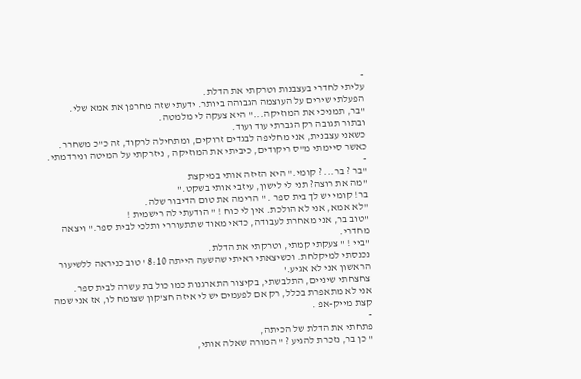-
עליתי לחדרי בעצבנות וטרקתי את הדלת.
הפעלתי שירים על העוצמה הגבוהה ביותר. ידעתי שזה מחרפן את אמא שלי.
"בר, תמניכי את המוזיקה..." היא צעקה לי מלמטה.
ובתור תגובה רק הגברתי עוד ועוד.
כשאני עצבנית, אני מחליפה לבגדים זרוקים, ומתחילה לרקוד, זה כ"כ משחרר.
כאשר סיימתי מ"ס ריקודים, כיביתי את המוזיקה , ניזרקתי על המיטה ונירדמתי.
-
"בר ? בר... ? קומי." היא הזיזה אותי במיקצת
"מה את רוצה? תני לי לישון, עיזבי אותי בשקט."
בר! קומי יש לך בית ספר . " הרימה את טום הדיבור שלה.
"לא אמא, אני לא הולכת. אין לי כוח ! " הודעתי לה רישמית !
"טוב בר, אני מאחרת לעבודה, כדאי מאוד שתתעוררי ותלכי לבית ספר." ויצאה מחדרי.
"ביי ! " צעקתי קמתי, וטרקתי את הדלת.
נכנסתי למיקלחת. וכשיצאתי ראיתי שהשעה הייתה 8:10 ' טוב כניראה ללשיעור הראשון אני לא אגיע.'
צחצחתי שיניים, התלבשתי, בקיצור התארגנות כמו כול בת עשרה לבית ספר.
אני לא מתאפרת בכלל, רק אם לפעמים יש לי איזה חצ'קון שצומח לו, אז אני שמה קצת מייק-אפ .
-
פתחתי את הדלת של הכיתה,
" כן בר, נזכרת להגיע ? " המורה שאלה אותי,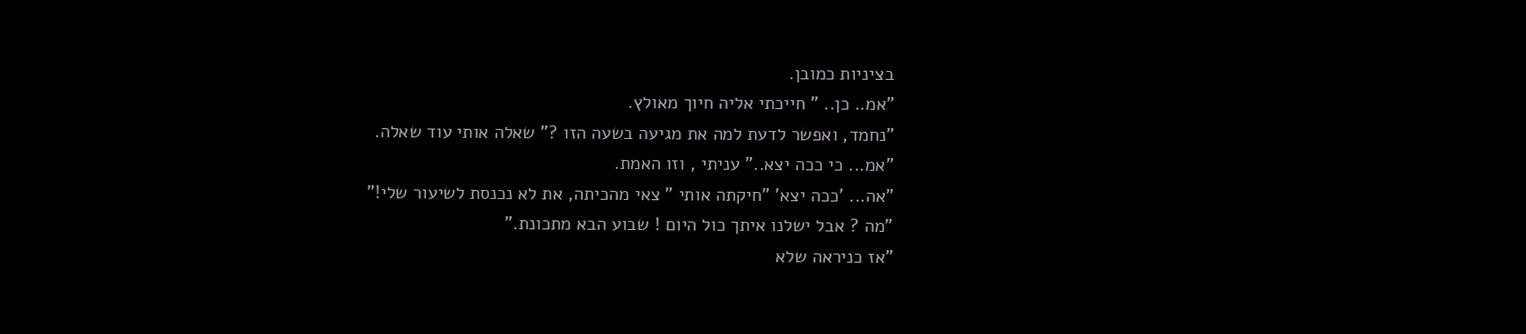בציניות כמובן.
"אמ.. כן.. " חייכתי אליה חיוך מאולץ.
"נחמד, ואפשר לדעת למה את מגיעה בשעה הזו ?" שאלה אותי עוד שאלה.
"אמ... כי ככה יצא.." עניתי , וזו האמת.
"אה... 'ככה יצא' "חיקתה אותי " צאי מהכיתה, את לא נכנסת לשיעור שלי!"
"מה ? אבל ישלנו איתך כול היום ! שבוע הבא מתכונת."
"אז כניראה שלא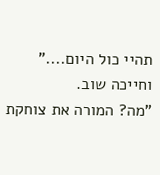תהיי כול היום...." וחייכה שוב.
"מה? המורה את צוחקת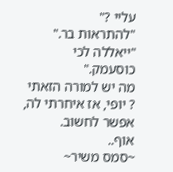עליי ?"
"להתראות בר."
"ייאללה לכי כוסעמק."
מה יש למורה הזאתי ? יופי, אז איחרתי לה, אפשר לחשוב.
אוף..
~סמס משיר~